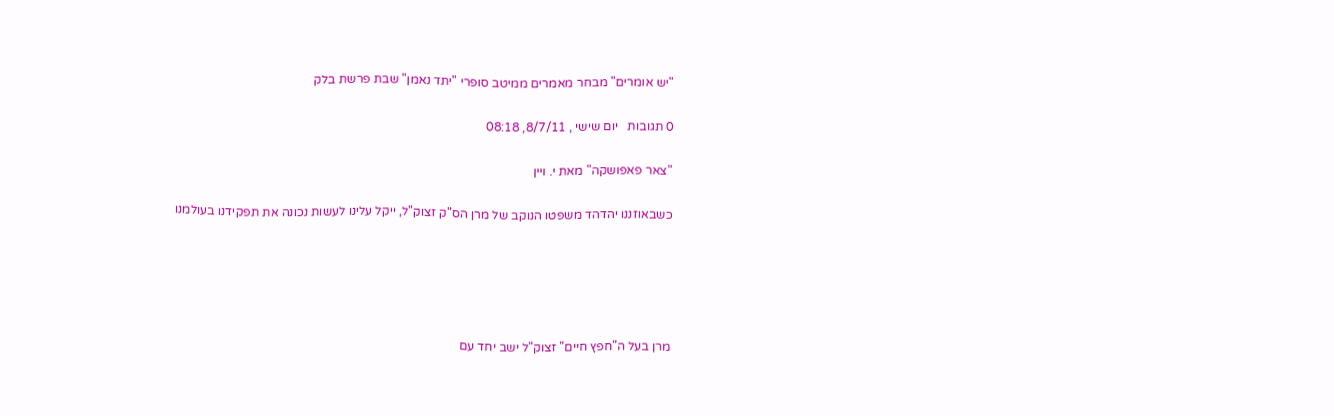"יש אומרים" מבחר מאמרים ממיטב סופרי "יתד נאמן" שבת פרשת בלק

0 תגובות   יום שישי , 8/7/11, 08:18

"צאר פאפושקה" מאת י. ויין

כשבאוזננו יהדהד משפטו הנוקב של מרן הס"ק זצוק"ל, ייקל עלינו לעשות נכונה את תפקידנו בעולמנו





מרן בעל ה"חפץ חיים" זצוק"ל ישב יחד עם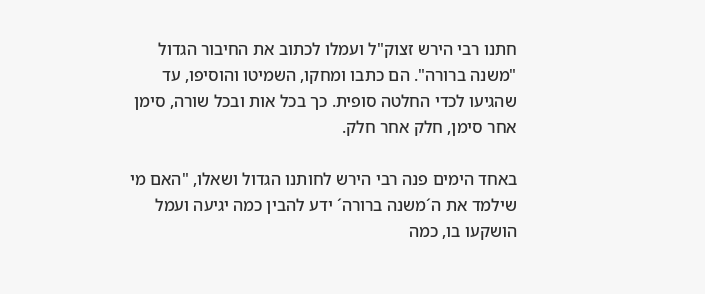חתנו רבי הירש זצוק"ל ועמלו לכתוב את החיבור הגדול "משנה ברורה". הם כתבו ומחקו, השמיטו והוסיפו, עד שהגיעו לכדי החלטה סופית. כך בכל אות ובכל שורה, סימן אחר סימן, חלק אחר חלק.

באחד הימים פנה רבי הירש לחותנו הגדול ושאלו, "האם מי שילמד את ה´משנה ברורה´ ידע להבין כמה יגיעה ועמל הושקעו בו, כמה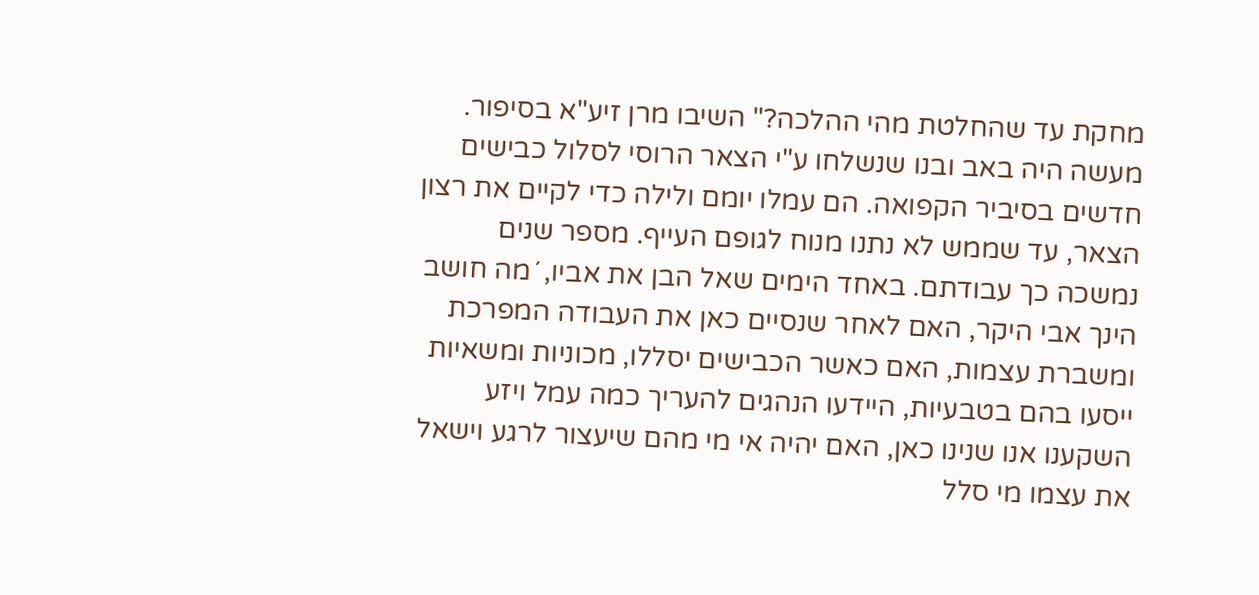מחקת עד שהחלטת מהי ההלכה?" השיבו מרן זיע"א בסיפור. מעשה היה באב ובנו שנשלחו ע"י הצאר הרוסי לסלול כבישים חדשים בסיביר הקפואה. הם עמלו יומם ולילה כדי לקיים את רצון הצאר, עד שממש לא נתנו מנוח לגופם העייף. מספר שנים נמשכה כך עבודתם. באחד הימים שאל הבן את אביו, ´מה חושב הינך אבי היקר, האם לאחר שנסיים כאן את העבודה המפרכת ומשברת עצמות, האם כאשר הכבישים יסללו, מכוניות ומשאיות ייסעו בהם בטבעיות, היידעו הנהגים להעריך כמה עמל ויזע השקענו אנו שנינו כאן, האם יהיה אי מי מהם שיעצור לרגע וישאל את עצמו מי סלל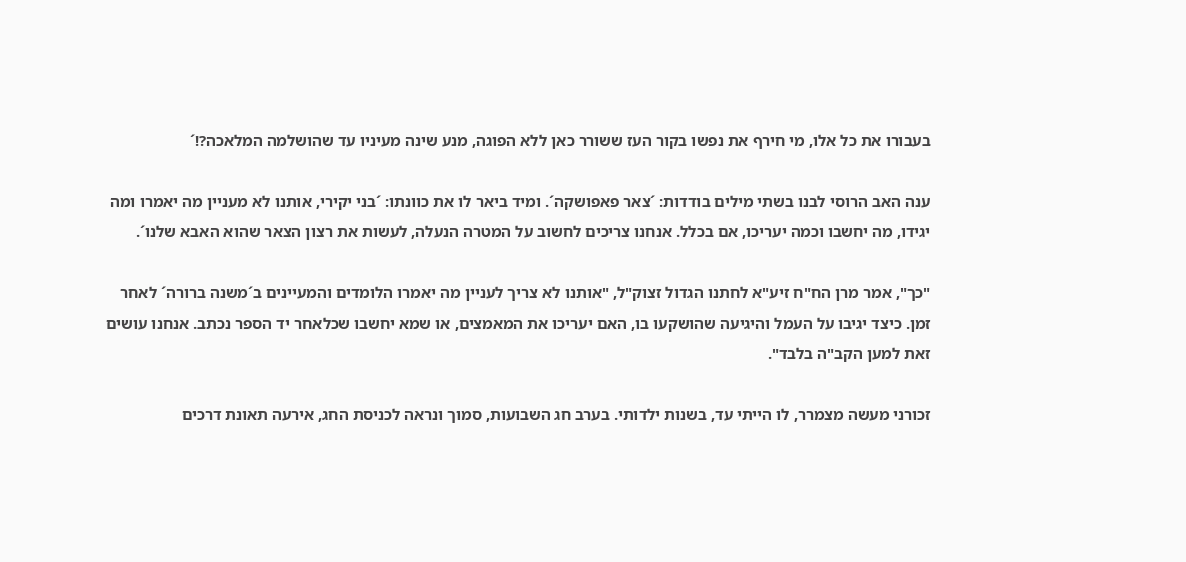בעבורו את כל אלו, מי חירף את נפשו בקור העז ששורר כאן ללא הפוגה, מנע שינה מעיניו עד שהושלמה המלאכה?!´

ענה האב הרוסי לבנו בשתי מילים בודדות: ´צאר פאפושקה´. ומיד ביאר לו את כוונתו: ´בני יקירי, אותנו לא מעניין מה יאמרו ומה יגידו, מה יחשבו וכמה יעריכו, אם בכלל. אנחנו צריכים לחשוב על המטרה הנעלה, לעשות את רצון הצאר שהוא האבא שלנו´.

"כך", אמר מרן הח"ח זיע"א לחתנו הגדול זצוק"ל, "אותנו לא צריך לעניין מה יאמרו הלומדים והמעיינים ב´משנה ברורה´ לאחר זמן. כיצד יגיבו על העמל והיגיעה שהושקעו בו, האם יעריכו את המאמצים, או שמא יחשבו שכלאחר יד הספר נכתב. אנחנו עושים זאת למען הקב"ה בלבד".

זכורני מעשה מצמרר, לו הייתי עד, בשנות ילדותי. בערב חג השבועות, סמוך ונראה לכניסת החג, אירעה תאונת דרכים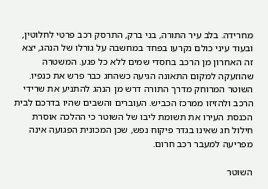מחרידה. בלב עיר התורה, בני ברק, התרסק רכב פרטי לחלוטין, ובעוד עיני כולם נקרעו בפחד במחשבה על גורלו של הנהג, יצא זה האחרון מן הרכב בחסדי שמים ללא כל פגע. המשטרה שהוזעקה למקום התאונה הגיעה כשהחג כבר פרש את כנפיו. השוטר המרוחק מדרך התורה דרש מן הנהג להתניע את שרידי הרכב ולהזיזו ממרכז הכביש. העוברים והשבים שהיו בדרכם לבית הכנסת העירו את תשומת ליבו של השוטר כי ההלכה אוסרת חילול חג שאינו בגדר פיקוח נפש, שכן המכונית הפגועה אינה מפריעה למעבר רכב חרום.

השוטר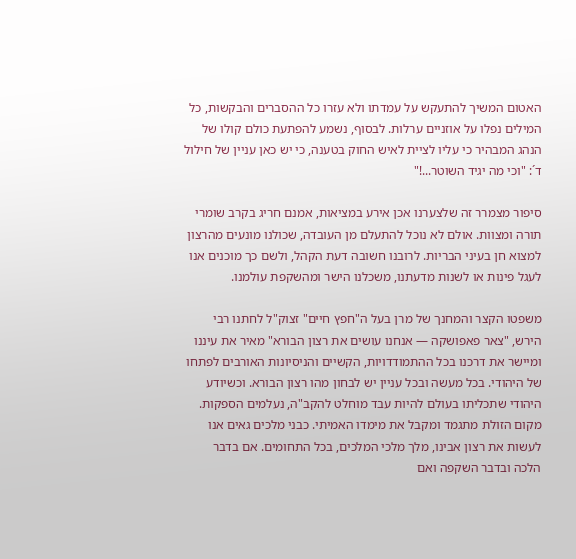האטום המשיך להתעקש על עמדתו ולא עזרו כל ההסברים והבקשות, כל המילים נפלו על אוזניים ערלות. לבסוף, נשמע להפתעת כולם קולו של הנהג המבהיר כי עליו לציית לאיש החוק בטענה, כי יש כאן עניין של חילול ד´: "וכי מה יגיד השוטר...!"

סיפור מצמרר זה שלצערנו אכן אירע במציאות, אמנם חריג בקרב שומרי תורה ומצוות. אולם לא נוכל להתעלם מן העובדה, שכולנו מונעים מהרצון למצוא חן בעיני הבריות. לרובנו חשובה דעת הקהל, ולשם כך מוכנים אנו לעגל פינות או לשנות מדעתנו, משכלנו הישר ומהשקפת עולמנו.

משפטו הקצר והמחנך של מרן בעל ה"חפץ חיים" זצוק"ל לחתנו רבי הירש, "צאר פאפושקה — אנחנו עושים את רצון הבורא" מאיר את עיננו ומיישר את דרכנו בכל ההתמודדויות, הקשיים והניסיונות האורבים לפתחו של היהודי. בכל מעשה ובכל עניין יש לבחון מהו רצון הבורא. וכשיודע היהודי שתכליתו בעולם להיות עבד מוחלט להקב"ה, נעלמים הספקות. מקום הזולת מתגמד ומקבל את מימדו האמיתי. כבני מלכים גאים אנו לעשות את רצון אבינו, מלך מלכי המלכים, בכל התחומים. אם בדבר הלכה ובדבר השקפה ואם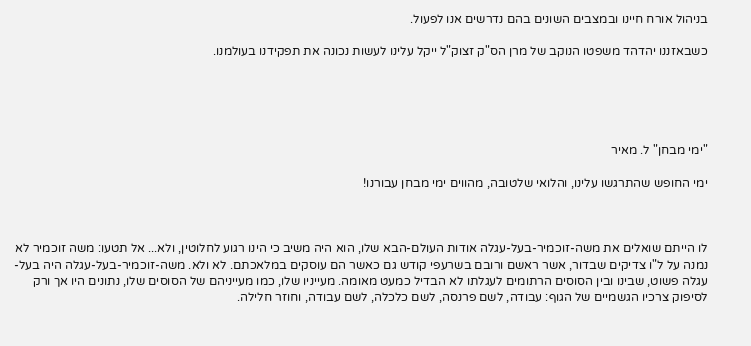בניהול אורח חיינו ובמצבים השונים בהם נדרשים אנו לפעול.

כשבאזננו יהדהד משפטו הנוקב של מרן הס"ק זצוק"ל ייקל עלינו לעשות נכונה את תפקידנו בעולמנו.





"ימי מבחן" ל. מאיר

ימי החופש שהתרגשו עלינו, והלואי שלטובה, מהווים ימי מבחן עבורנו!



לו הייתם שואלים את משה-זוכמיר-בעל-עגלה אודות העולם-הבא שלו, הוא היה משיב כי הינו רגוע לחלוטין, ולא... אל תטעו: משה זוכמיר לא נמנה על ל"ו צדיקים שבדור, אשר ראשם ורובם בשרעפי קודש גם כאשר הם עוסקים במלאכתם. לא ולא. משה-זוכמיר-בעל-עגלה היה בעל-עגלה פשוט, שבינו ובין הסוסים הרתומים לעגלתו לא הבדיל כמעט מאומה. מעייניו שלו, כמו מעייניהם של הסוסים שלו, נתונים היו אך ורק לסיפוק צרכיו הגשמיים של הגוף: עבודה, לשם פרנסה, לשם כלכלה, לשם עבודה, וחוזר חלילה.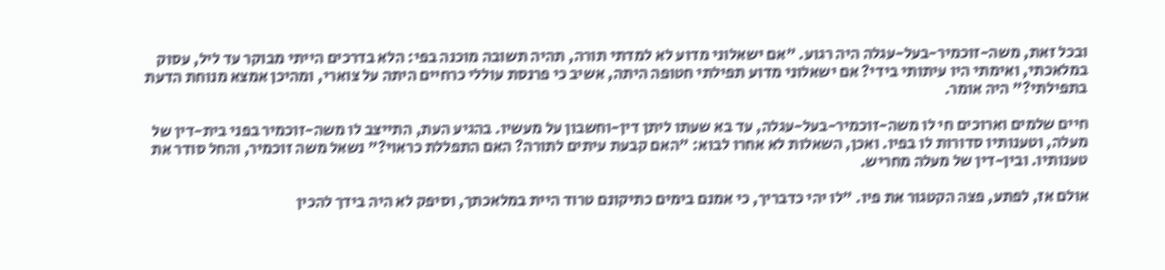ובכל זאת, משה-זוכמיר-בעל-עגלה היה רגוע. "אם ישאלוני מדוע לא למדתי תורה, תהיה תשובה מוכנה בפי: הלא בדרכים הייתי מבוקר עד ליל, עסוק במלאכתי, ואימתי היו עיתותי בידי? אם ישאלוני מדוע תפילתי חטופה היתה, אשיב כי פרנסת עוללי כרחיים היתה על צוארי, ומהיכן אמצא מנוחת הדעת בתפילתי?" היה אומר.

חיים שלמים וארוכים חי לו משה-זוכמיר-בעל-עגלה, עד בא שעתו ליתן דין-וחשבון על מעשיו. בהגיע העת, התייצב לו משה-זוכמיר בפני בית-דין של מעלה, וטענותיו סדורות לו בפיו. ואכן, השאלות לא אחרו לבוא: "האם קבעת עיתים לתורה? האם התפללת כראוי?" נשאל משה זוכמיר, והחל סודר את טענותיו. ובין-דין של מעלה מחריש.

אולם אז, לפתע, פצה הקטגור את פיו. "לו יהי כדבריך, כי אמנם בימים כתיקונם טרוד היית במלאכתך, וסיפק לא היה בידך להכין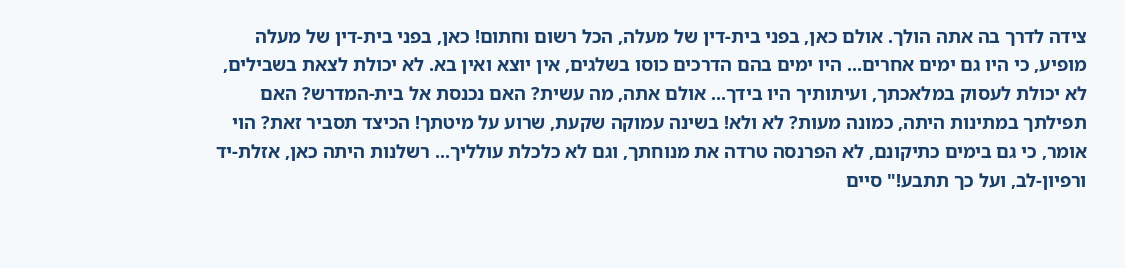צידה לדרך בה אתה הולך. אולם כאן, בפני בית-דין של מעלה, הכל רשום וחתום! כאן, בפני בית-דין של מעלה מופיע, כי היו גם ימים אחרים... היו ימים בהם הדרכים כוסו בשלגים, אין יוצא ואין בא. לא יכולת לצאת בשבילים, לא יכולת לעסוק במלאכתך, ועיתותיך היו בידך... אולם אתה, מה עשית? האם נכנסת אל בית-המדרש? האם תפילתך במתינות היתה, כמונה מעות? לא ולא! בשינה עמוקה שקעת, שרוע על מיטתך! הכיצד תסביר זאת? הוי אומר, כי גם בימים כתיקונם, לא הפרנסה טרדה את מנוחתך, וגם לא כלכלת עולליך... רשלנות היתה כאן, אזלת-יד ורפיון-לב, ועל כך תתבע!" סיים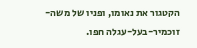הקטגור את נאומו, ופניו של משה-זוכמיר-בעל-עגלה חפו.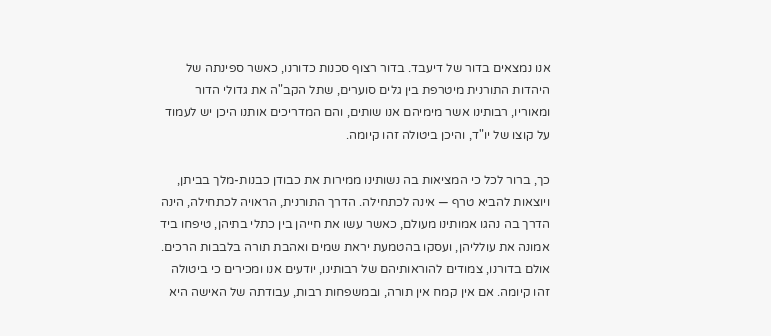אנו נמצאים בדור של דיעבד. בדור רצוף סכנות כדורנו, כאשר ספינתה של היהדות התורנית מיטרפת בין גלים סוערים, שתל הקב"ה את גדולי הדור ומאוריו, רבותינו אשר מימיהם אנו שותים, והם המדריכים אותנו היכן יש לעמוד על קוצו של יו"ד, והיכן ביטולה זהו קיומה.

כך, ברור לכל כי המציאות בה נשותינו ממירות את כבודן כבנות-מלך בביתן, ויוצאות להביא טרף — אינה לכתחילה. הדרך התורנית, הראויה לכתחילה, הינה הדרך בה נהגו אמותינו מעולם, כאשר עשו את חייהן בין כתלי בתיהן, טיפחו ביד אמונה את עולליהן, ועסקו בהטמעת יראת שמים ואהבת תורה בלבבות הרכים. אולם בדורנו, צמודים להוראותיהם של רבותינו, יודעים אנו ומכירים כי ביטולה זהו קיומה. אם אין קמח אין תורה, ובמשפחות רבות, עבודתה של האישה היא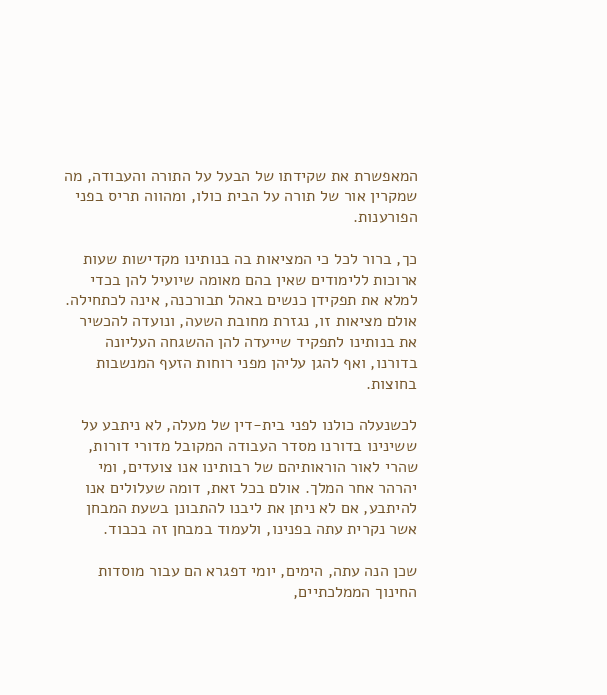המאפשרת את שקידתו של הבעל על התורה והעבודה, מה שמקרין אור של תורה על הבית כולו, ומהווה תריס בפני הפורענות.

כך, ברור לכל כי המציאות בה בנותינו מקדישות שעות ארוכות ללימודים שאין בהם מאומה שיועיל להן בכדי למלא את תפקידן כנשים באהל תבורכנה, אינה לכתחילה. אולם מציאות זו, נגזרת מחובת השעה, ונועדה להכשיר את בנותינו לתפקיד שייעדה להן ההשגחה העליונה בדורנו, ואף להגן עליהן מפני רוחות הזעף המנשבות בחוצות.

לכשנעלה כולנו לפני בית-דין של מעלה, לא ניתבע על ששינינו בדורנו מסדר העבודה המקובל מדורי דורות, שהרי לאור הוראותיהם של רבותינו אנו צועדים, ומי יהרהר אחר המלך. אולם בכל זאת, דומה שעלולים אנו להיתבע, אם לא ניתן את ליבנו להתבונן בשעת המבחן אשר נקרית עתה בפנינו, ולעמוד במבחן זה בכבוד.

שכן הנה עתה, הימים, יומי דפגרא הם עבור מוסדות החינוך הממלכתיים,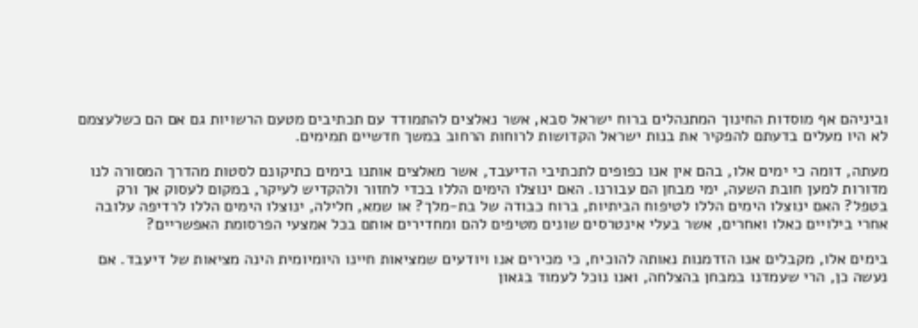וביניהם אף מוסדות החינוך המתנהלים ברוח ישראל סבא, אשר נאלצים להתמודד עם תכתיבים מטעם הרשויות גם אם הם כשלעצמם לא היו מעלים בדעתם להפקיר את בנות ישראל הקדושות לרוחות הרחוב במשך חדשיים תמימים.

מעתה, דומה כי ימים אלו, בהם אין אנו כפופים לתכתיבי הדיעבד, אשר מאלצים אותנו בימים כתיקונם לסטות מהדרך המסורה לנו מדורות למען חובת השעה, ימי מבחן הם עבורנו. האם ינוצלו הימים הללו בכדי לחזור ולהקדיש לעיקר, במקום לעסוק אך ורק בטפל? האם ינוצלו הימים הללו לטיפוח הביתיות, ברוח כבודה של בת-מלך? או שמא, חלילה, ינוצלו הימים הללו לרדיפה עלובה אחרי בילויים כאלו ואחרים, אשר בעלי אינטרסים שונים מטיפים להם ומחדירים אותם בכל אמצעי הפרסומת האפשריים?

בימים אלו, מקבלים אנו הזדמנות נאותה להוכיח, כי מכירים אנו ויודעים שמציאות חיינו היומיומית הינה מציאות של דיעבד. אם נעשה כן, הרי שעמדנו במבחן בהצלחה, ואנו נוכל לעמוד בגאון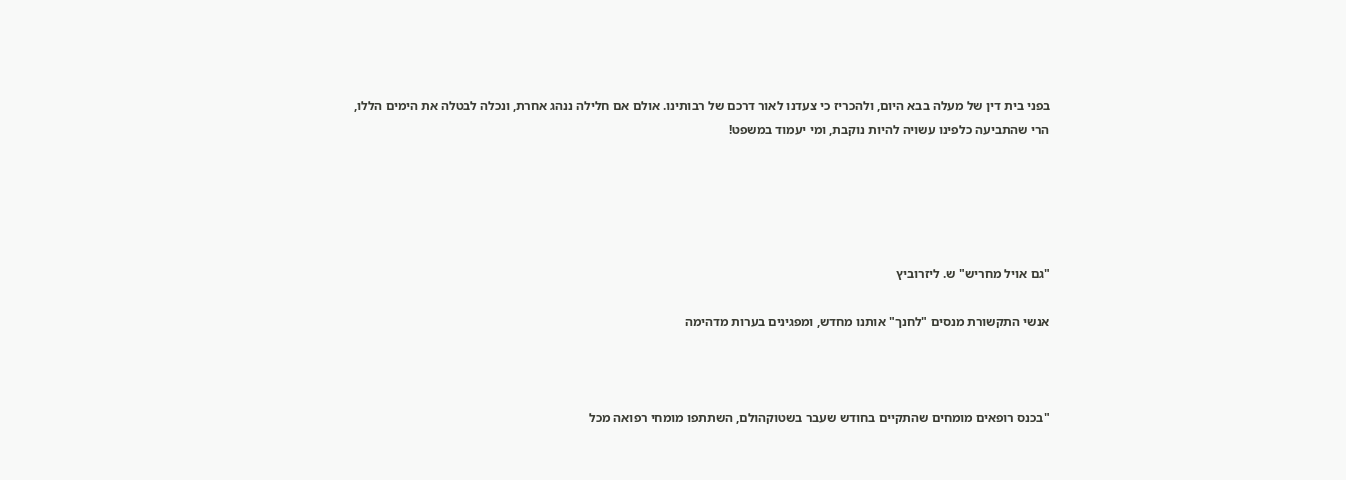בפני בית דין של מעלה בבא היום, ולהכריז כי צעדנו לאור דרכם של רבותינו. אולם אם חלילה ננהג אחרת, ונכלה לבטלה את הימים הללו, הרי שהתביעה כלפינו עשויה להיות נוקבת, ומי יעמוד במשפט!





"גם אויל מחריש" ש. ליזרוביץ

אנשי התקשורת מנסים "לחנך" אותנו מחדש, ומפגינים בערות מדהימה



"בכנס רופאים מומחים שהתקיים בחודש שעבר בשטוקהולם, השתתפו מומחי רפואה מכל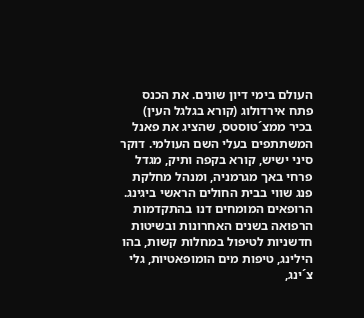העולם בימי דיון שונים. את הכנס פתח אירדולוג (קורא בגלגל העין) בכיר ממצ´טוסטס, שהציג את פאנל המשתתפים בעלי השם העולמי. דוקר סיני ישיש, קורא בקפה ותיק, מגדל פרחי באך מגרמניה, ומנהל מחלקת פנג שווי בבית החולים הראשי ביגינג. הרופאים המומחים דנו בהתקדמות הרפואה בשנים האחרונות ובשיטות חדשניות לטיפול במחלות קשות, בהו הילינג, טיפות מים הומופאטיות, גלי צ´ינג,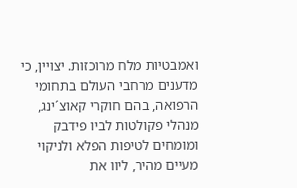ואמבטיות מלח מרוכזות. יצויין, כי מדענים מרחבי העולם בתחומי הרפואה, בהם חוקרי קאוצ´ינג, מנהלי פקולטות לביו פידבק ומומחים לטיפות הפלא ולניקוי מעיים מהיר, ליוו את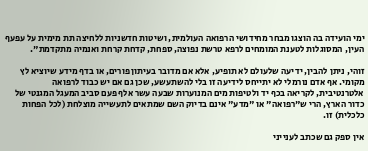ימי הועידה בה הוצגו מבחר מחידושי הרפואה העולמית, ושיטות חדשניות ללחיצה תת מימית על עפעף העין, המסוגלות לטענת המומחים לרפא טרשת נפוצה, ספחת, קדחת קרחת ואנמיה מתקדמת".

זוהי, ניתן להבין, ידיעה שלעולם לא תופיע, אלא אם מדובר בעיתון פורים, או בדף מידע שיוציא לץ מקומי. אף אדם נורמלי לא יתייחס לידיעה זו בלי להשתעשע, שכן גם אם יש כבוד לרפואה אלטרנטיבית, לקריאה בכף יד ולטיפות מים המנוערות שבעה עשר אלף פעם סביב המעגל המגנטי של כדור הארץ, הרי ש"רפואה" או "מדע" אינם בדיוק השם שמתאים לתעשייה מוצלחת (לכל הפחות כלכלית) זו.

אין ספק גם שכתב לענייני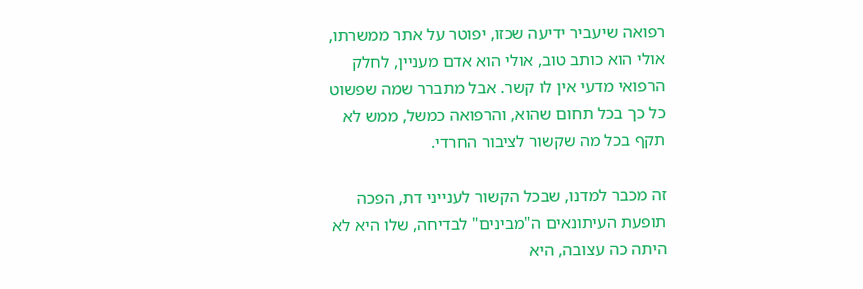רפואה שיעביר ידיעה שכזו, יפוטר על אתר ממשרתו, אולי הוא כותב טוב, אולי הוא אדם מעניין, לחלק הרפואי מדעי אין לו קשר. אבל מתברר שמה שפשוט כל כך בכל תחום שהוא, והרפואה כמשל, ממש לא תקף בכל מה שקשור לציבור החרדי.

זה מכבר למדנו, שבכל הקשור לענייני דת, הפכה תופעת העיתונאים ה"מבינים" לבדיחה, שלו היא לא היתה כה עצובה, היא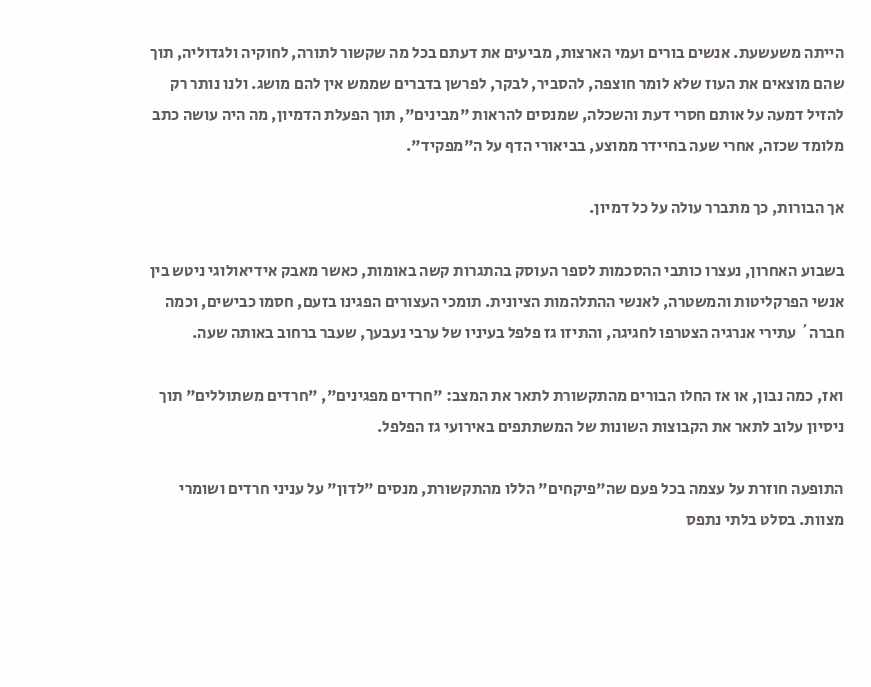הייתה משעשעת. אנשים בורים ועמי הארצות, מביעים את דעתם בכל מה שקשור לתורה, לחוקיה ולגדוליה, תוך שהם מוצאים את העוז שלא לומר חוצפה, להסביר, לבקר, לפרשן בדברים שממש אין להם מושג. ולנו נותר רק להזיל דמעה על אותם חסרי דעת והשכלה, שמנסים להראות "מבינים", תוך הפעלת הדמיון, מה היה עושה כתב מלומד שכזה, אחרי שעה בחיידר ממוצע, בביאורי הדף על ה"מפקיד".

אך הבורות, כך מתברר עולה על כל דמיון.

בשבוע האחרון, נעצרו כותבי ההסכמות לספר העוסק בהתגרות קשה באומות, כאשר מאבק אידיאולוגי ניטש בין אנשי הפרקליטות והמשטרה, לאנשי ההתלהמות הציונית. תומכי העצורים הפגינו בזעם, חסמו כבישים, וכמה חברה´ עתירי אנרגיה הצטרפו לחגיגה, והתיזו גז פלפל בעיניו של ערבי נעבעך, שעבר ברחוב באותה שעה.

ואז, כמה נבון, או אז החלו הבורים מהתקשורת לתאר את המצב: "חרדים מפגינים", "חרדים משתוללים" תוך ניסיון עלוב לתאר את הקבוצות השונות של המשתתפים באירועי גז הפלפל.

התופעה חוזרת על עצמה בכל פעם שה"פיקחים" הללו מהתקשורת, מנסים "לדון" על עניני חרדים ושומרי מצוות. בסלט בלתי נתפס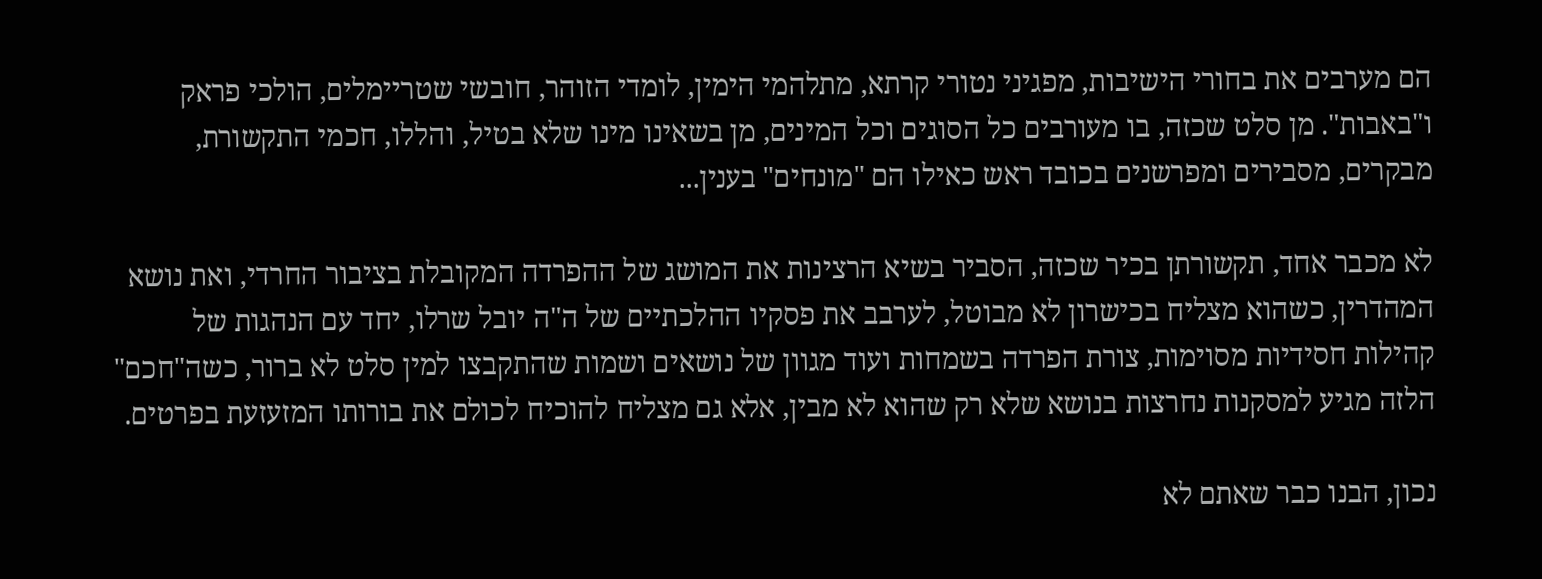הם מערבים את בחורי הישיבות, מפגיני נטורי קרתא, מתלהמי הימין, לומדי הזוהר, חובשי שטריימלים, הולכי פראק ו"באבות". מן סלט שכזה, בו מעורבים כל הסוגים וכל המינים, מן בשאינו מינו שלא בטיל, והללו, חכמי התקשורת, מבקרים, מסבירים ומפרשנים בכובד ראש כאילו הם "מונחים" בענין...

לא מכבר אחד, תקשורתן בכיר שכזה, הסביר בשיא הרצינות את המושג של ההפרדה המקובלת בציבור החרדי, ואת נושא המהדרין, כשהוא מצליח בכישרון לא מבוטל, לערבב את פסקיו ההלכתיים של ה"ה יובל שרלו, יחד עם הנהגות של קהילות חסידיות מסוימות, צורת הפרדה בשמחות ועוד מגוון של נושאים ושמות שהתקבצו למין סלט לא ברור, כשה"חכם" הלזה מגיע למסקנות נחרצות בנושא שלא רק שהוא לא מבין, אלא גם מצליח להוכיח לכולם את בורותו המזעזעת בפרטים.

נכון, הבנו כבר שאתם לא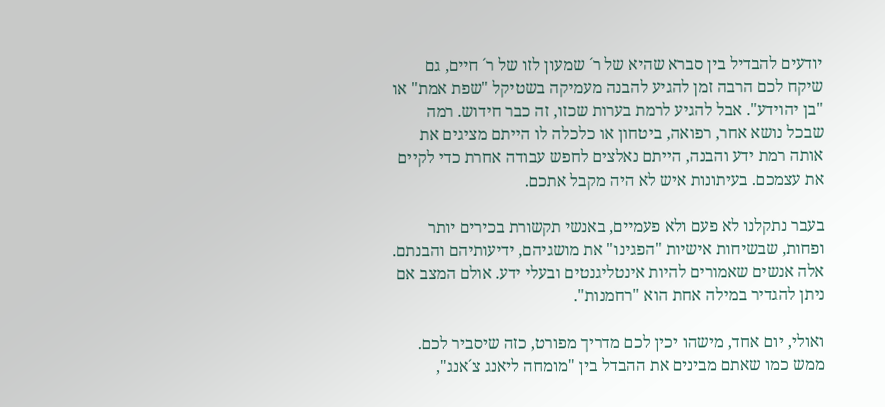יודעים להבדיל בין סברא שהיא של ר´ שמעון לזו של ר´ חיים, גם שיקח לכם הרבה זמן להגיע להבנה מעמיקה בשטיקל "שפת אמת" או "בן יהוידע". אבל להגיע לרמת בערות שכזו, זה כבר חידוש. רמה שבכל נושא אחר, רפואה, ביטחון או כלכלה לו הייתם מציגים את אותה רמת ידע והבנה, הייתם נאלצים לחפש עבודה אחרת כדי לקיים את עצמכם. בעיתונות איש לא היה מקבל אתכם.

בעבר נתקלנו לא פעם ולא פעמיים, באנשי תקשורת בכירים יותר ופחות, שבשיחות אישיות "הפגינו" את מושגיהם, ידיעותיהם והבנתם. אלה אנשים שאמורים להיות אינטליגנטים ובעלי ידע. אולם המצב אם ניתן להגדיר במילה אחת הוא "רחמנות".

ואולי, יום אחד, מישהו יכין לכם מדריך מפורט, כזה שיסביר לכם. ממש כמו שאתם מבינים את ההבדל בין "מומחה ליאנג צ´אנג",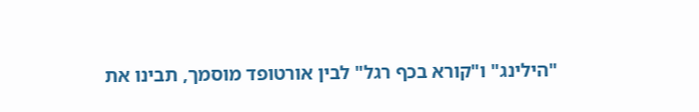"הילינג" ו"קורא בכף רגל" לבין אורטופד מוסמך, תבינו את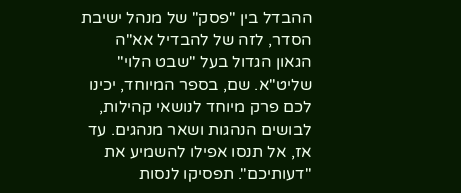ההבדל בין "פסק" של מנהל ישיבת הסדר, לזה של להבדיל אא"ה הגאון הגדול בעל "שבט הלוי" שליט"א. שם, בספר המיוחד, יכינו לכם פרק מיוחד לנושאי קהילות, לבושים הנהגות ושאר מנהגים. עד אז, אל תנסו אפילו להשמיע את "דעותיכם". תפסיקו לנסות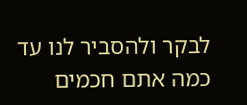לבקר ולהסביר לנו עד כמה אתם חכמים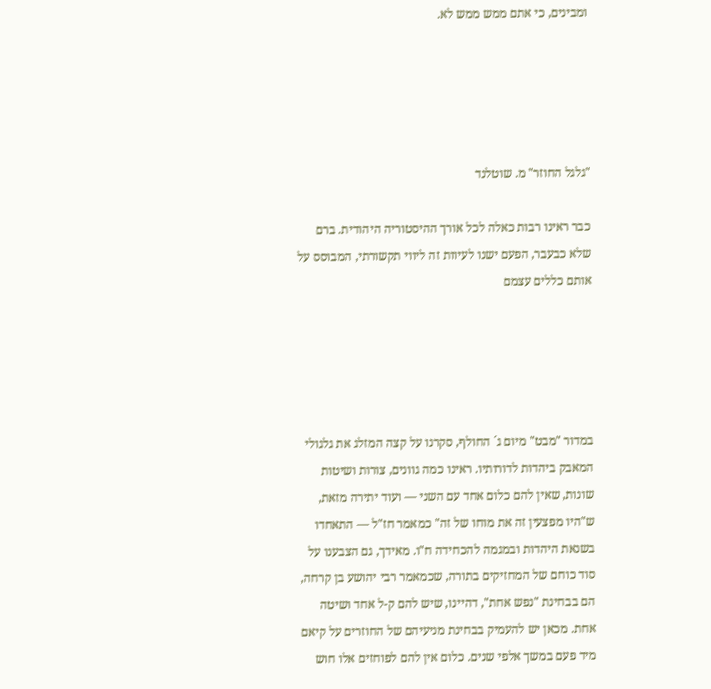ומבינים, כי אתם ממש ממש לא.





"גלגל החוזר" מ. שוטלנד

כבר ראינו רבות כאלה לכל אורך ההיסטוריה היהודית. ברם שלא כבעבר, הפעם ישנו לעיוות זה ליווי תקשורתי, המבוסס על אותם כללים עצמם





במדור "מבט" מיום ג´ החולף, סקרנו על קצה המזלג את גלגולי המאבק ביהדות לדורותיו. ראינו כמה גוונים, צורות ושיטות שונות, שאין להם כלום אחד עם השני — ועוד יתירה מזאת, ש"היו מפצעין זה את מוחו של זה" כמאמר חז"ל — התאחדו בשנאת היהדות ובמגמה להכחידה ח"ו. מאידך, גם הצבענו על סוד כוחם של המחזיקים בתורה, שכמאמר רבי יהושע בן קרחה, הם בבחינת "נפש אחת", דהיינו, שיש להם ק-ל אחד ושיטה אחת. מכאן יש להעמיק בבחינת מניעיהם של החוזרים על קיאם מיד פעם במשך אלפי שנים. כלום אין להם לפוחזים אלו חוש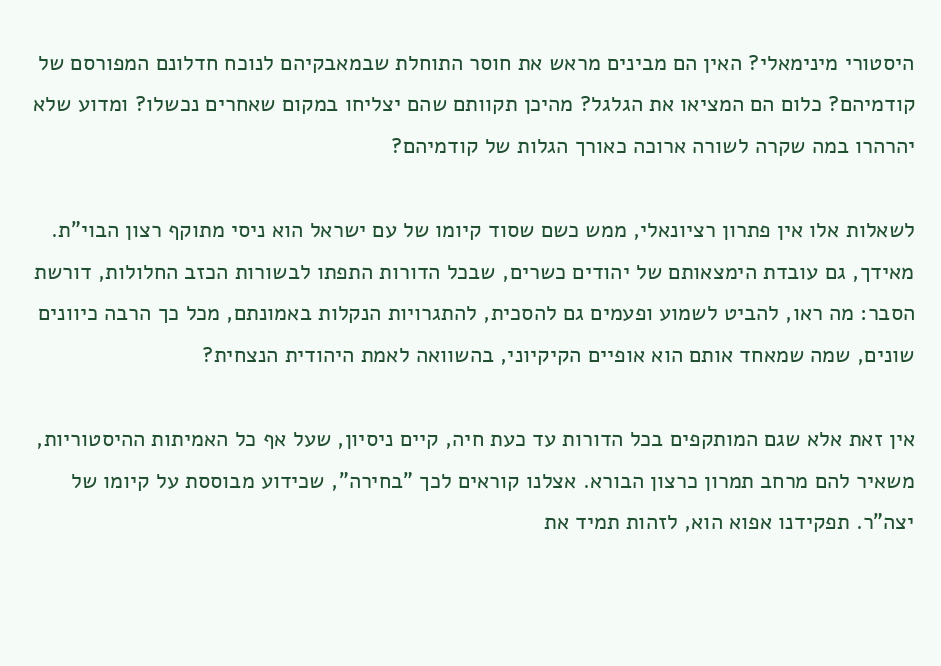היסטורי מינימאלי? האין הם מבינים מראש את חוסר התוחלת שבמאבקיהם לנוכח חדלונם המפורסם של קודמיהם? כלום הם המציאו את הגלגל? מהיכן תקוותם שהם יצליחו במקום שאחרים נכשלו? ומדוע שלא יהרהרו במה שקרה לשורה ארוכה כאורך הגלות של קודמיהם?

לשאלות אלו אין פתרון רציונאלי, ממש כשם שסוד קיומו של עם ישראל הוא ניסי מתוקף רצון הבוי"ת. מאידך, גם עובדת הימצאותם של יהודים כשרים, שבכל הדורות התפתו לבשורות הכזב החלולות, דורשת הסבר: מה ראו, להביט לשמוע ופעמים גם להסכית, להתגרויות הנקלות באמונתם, מכל כך הרבה כיוונים שונים, שמה שמאחד אותם הוא אופיים הקיקיוני, בהשוואה לאמת היהודית הנצחית?

אין זאת אלא שגם המותקפים בכל הדורות עד כעת חיה, קיים ניסיון, שעל אף כל האמיתות ההיסטוריות, משאיר להם מרחב תמרון כרצון הבורא. אצלנו קוראים לכך "בחירה", שכידוע מבוססת על קיומו של יצה"ר. תפקידנו אפוא הוא, לזהות תמיד את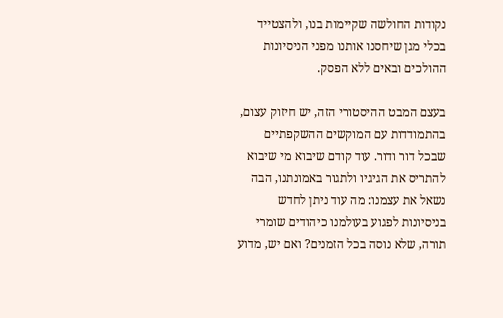נקודות החולשה שקיימות בנו, ולהצטייד בכלי מגן שיחסנו אותנו מפני הניסיונות ההולכים ובאים ללא הפסק.

בעצם המבט ההיסטורי הזה, יש חיזוק עצום, בהתמודדות עם המוקשים ההשקפתיים שבכל דור ודור. עוד קודם שיבוא מי שיבוא להתריס את הגיגיו ולתגור באמונתנו, הבה נשאל את עצמנו: מה עוד ניתן לחדש בניסיונות לפגוע בעולמנו כיהודים שומרי תורה, שלא נוסה בכל הזמנים? ואם יש, מדוע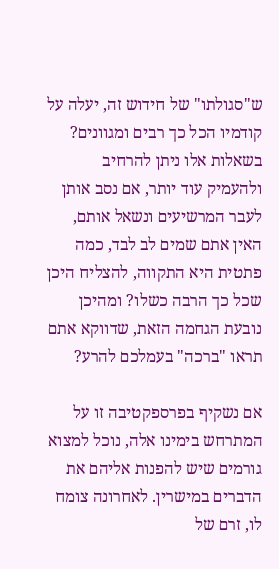ש"סגולתו" של חידוש זה, יעלה על קודמיו הכל כך רבים ומגוונים? בשאלות אלו ניתן להרחיב ולהעמיק עוד יותר, אם נסב אותן לעבר המרשיעים ונשאל אותם, האין אתם שמים לב לבד, כמה פתטית היא התקווה, להצליח היכן שכל כך הרבה כשלו? ומהיכן נובעת הגחמה הזאת, שדווקא אתם תראו "ברכה" בעמלכם להרע?

אם נשקיף בפרספקטיבה זו על המתרחש בימינו אלה, נוכל למצוא גורמים שיש להפנות אליהם את הדברים במישרין. לאחרונה צומח לו, זרם של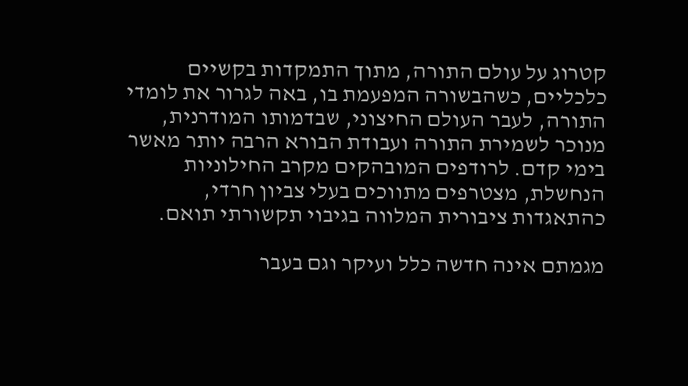קטרוג על עולם התורה, מתוך התמקדות בקשיים כלכליים, כשהבשורה המפעמת בו, באה לגרור את לומדי התורה, לעבר העולם החיצוני, שבדמותו המודרנית, מנוכר לשמירת התורה ועבודת הבורא הרבה יותר מאשר בימי קדם. לרודפים המובהקים מקרב החילוניות הנחשלת, מצטרפים מתווכים בעלי צביון חרדי, כהתאגדות ציבורית המלווה בגיבוי תקשורתי תואם.

מגמתם אינה חדשה כלל ועיקר וגם בעבר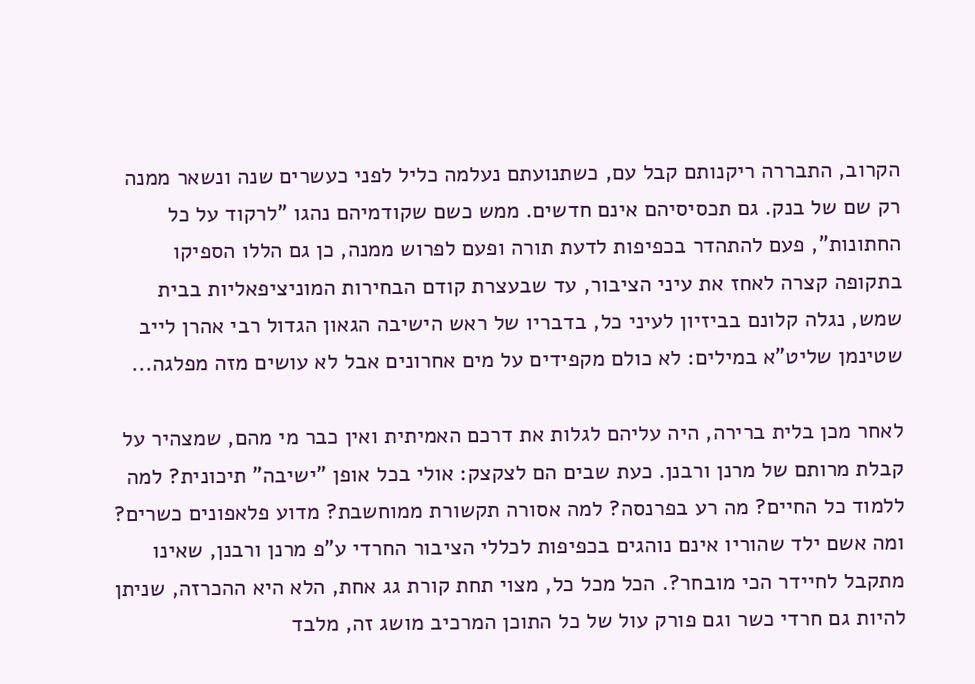הקרוב, התבררה ריקנותם קבל עם, כשתנועתם נעלמה כליל לפני כעשרים שנה ונשאר ממנה רק שם של בנק. גם תכסיסיהם אינם חדשים. ממש כשם שקודמיהם נהגו "לרקוד על כל החתונות", פעם להתהדר בכפיפות לדעת תורה ופעם לפרוש ממנה, כן גם הללו הספיקו בתקופה קצרה לאחז את עיני הציבור, עד שבעצרת קודם הבחירות המוניציפאליות בבית שמש, נגלה קלונם בביזיון לעיני כל, בדבריו של ראש הישיבה הגאון הגדול רבי אהרן לייב שטינמן שליט"א במילים: לא כולם מקפידים על מים אחרונים אבל לא עושים מזה מפלגה...

לאחר מכן בלית ברירה, היה עליהם לגלות את דרכם האמיתית ואין כבר מי מהם, שמצהיר על קבלת מרותם של מרנן ורבנן. כעת שבים הם לצקצק: אולי בכל אופן "ישיבה" תיכונית? למה ללמוד כל החיים? מה רע בפרנסה? למה אסורה תקשורת ממוחשבת? מדוע פלאפונים כשרים? ומה אשם ילד שהוריו אינם נוהגים בכפיפות לכללי הציבור החרדי ע"פ מרנן ורבנן, שאינו מתקבל לחיידר הכי מובחר?. הכל מכל כל, מצוי תחת קורת גג אחת, הלא היא ההכרזה, שניתן להיות גם חרדי כשר וגם פורק עול של כל התוכן המרכיב מושג זה, מלבד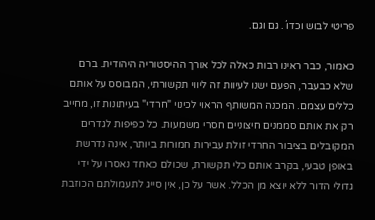פריטי לבוש וכדו´. גם וגם.

כאמור, כבר ראינו רבות כאלה לכל אורך ההיסטוריה היהודית. ברם שלא כבעבר, הפעם ישנו לעיוות זה ליווי תקשורתי, המבוסס על אותם כללים עצמם. המכנה המשותף הראוי לכינוי "חרדי" בעיתונות זו, מחייב רק את אותם סממנים חיצוניים חסרי משמעות. כל כפיפות לגדרים המקובלים בציבור החרדי זולת עבירות חמורות ביותר, אינה נדרשת באופן טבעי, בקרב אותם כלי תקשורת, שכולם כאחד נאסרו על ידי גדולי הדור ללא יוצא מן הכלל. אשר על כן, אין סייג לתעמולתם הכוזבת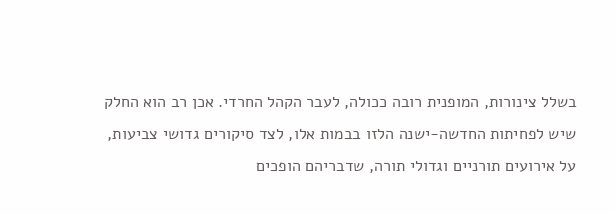בשלל צינורות, המופנית רובה ככולה, לעבר הקהל החרדי. אכן רב הוא החלק שיש לפחיתות החדשה-ישנה הלזו בבמות אלו, לצד סיקורים גדושי צביעות, על אירועים תורניים וגדולי תורה, שדבריהם הופכים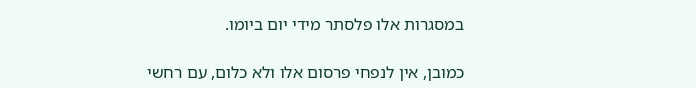במסגרות אלו פלסתר מידי יום ביומו.

כמובן, אין לנפחי פרסום אלו ולא כלום, עם רחשי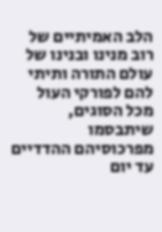הלב האמיתיים של רוב מנינו ובנינו של עולם התורה ותיתי להם לפורקי העול מכל הסוגים, שיתבסמו מפרכוסיהם ההדדיים עד יום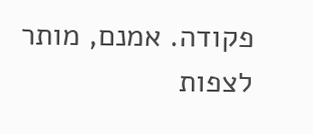פקודה. אמנם, מותר לצפות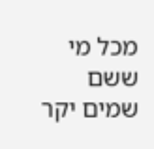מכל מי ששם שמים יקר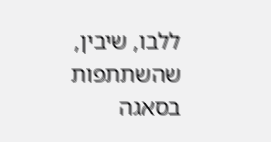ללבו, שיבין, שהשתתפות בסאגה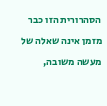הסהרורית הזו כבר מזמן אינה שאלה של מעשה משובה,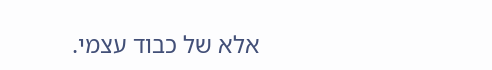אלא של כבוד עצמי.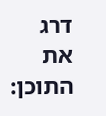דרג את התוכן: